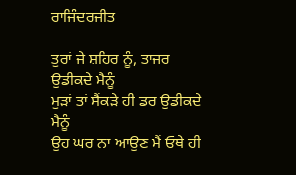ਰਾਜਿੰਦਰਜੀਤ

ਤੁਰਾਂ ਜੇ ਸ਼ਹਿਰ ਨੂੰ, ਤਾਜਰ ਉਡੀਕਦੇ ਮੈਨੂੰ
ਮੁੜਾਂ ਤਾਂ ਸੈਂਕੜੇ ਹੀ ਡਰ ਉਡੀਕਦੇ ਮੈਨੂੰ
ਉਹ ਘਰ ਨਾ ਆਉਣ ਮੈਂ ਓਥੇ ਹੀ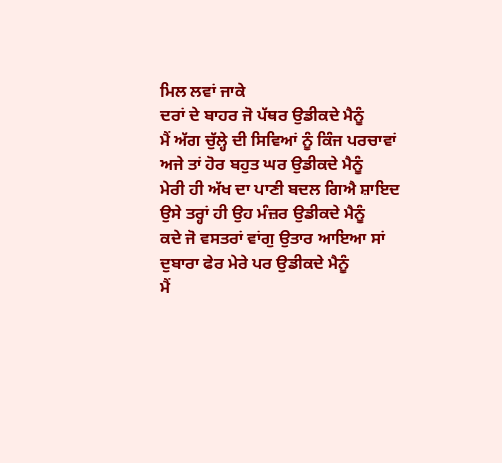ਮਿਲ ਲਵਾਂ ਜਾਕੇ
ਦਰਾਂ ਦੇ ਬਾਹਰ ਜੋ ਪੱਥਰ ਉਡੀਕਦੇ ਮੈਨੂੰ
ਮੈਂ ਅੱਗ ਚੁੱਲ੍ਹੇ ਦੀ ਸਿਵਿਆਂ ਨੂੰ ਕਿੰਜ ਪਰਚਾਵਾਂ
ਅਜੇ ਤਾਂ ਹੋਰ ਬਹੁਤ ਘਰ ਉਡੀਕਦੇ ਮੈਨੂੰ
ਮੇਰੀ ਹੀ ਅੱਖ ਦਾ ਪਾਣੀ ਬਦਲ ਗਿਐ ਸ਼ਾਇਦ
ਉਸੇ ਤਰ੍ਹਾਂ ਹੀ ਉਹ ਮੰਜ਼ਰ ਉਡੀਕਦੇ ਮੈਨੂੰ
ਕਦੇ ਜੋ ਵਸਤਰਾਂ ਵਾਂਗੁ ਉਤਾਰ ਆਇਆ ਸਾਂ
ਦੁਬਾਰਾ ਫੇਰ ਮੇਰੇ ਪਰ ਉਡੀਕਦੇ ਮੈਨੂੰ
ਮੈਂ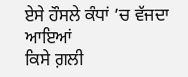ਏਸੇ ਹੌਸਲੇ ਕੰਧਾਂ ’ਚ ਵੱਜਦਾ ਆਇਆਂ
ਕਿਸੇ ਗ਼ਲੀ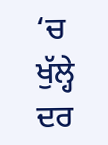‘ਚ ਖੁੱਲ੍ਹੇ ਦਰ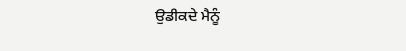ਉਡੀਕਦੇ ਮੈਨੂੰ